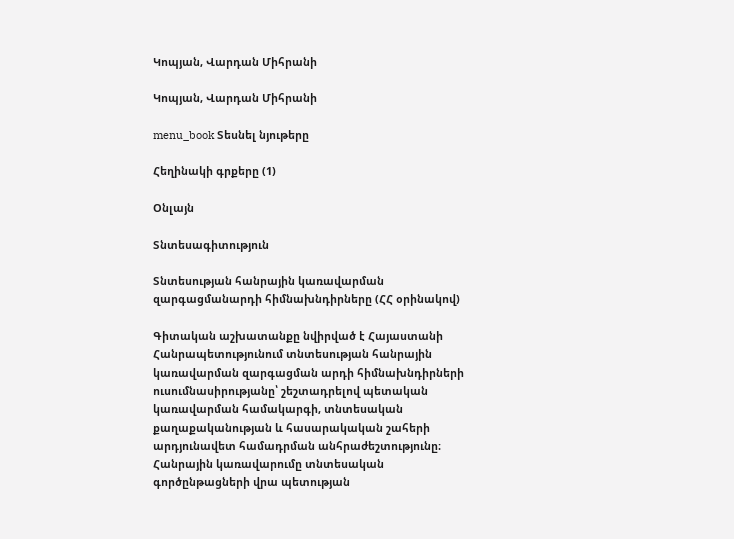Կոպյան, Վարդան Միհրանի

Կոպյան, Վարդան Միհրանի

menu_book Տեսնել նյութերը

Հեղինակի գրքերը (1)

Օնլայն

Տնտեսագիտություն

Տնտեսության հանրային կառավարման զարգացմանարդի հիմնախնդիրները (ՀՀ օրինակով)

Գիտական աշխատանքը նվիրված է Հայաստանի Հանրապետությունում տնտեսության հանրային կառավարման զարգացման արդի հիմնախնդիրների ուսումնասիրությանը՝ շեշտադրելով պետական կառավարման համակարգի, տնտեսական քաղաքականության և հասարակական շահերի արդյունավետ համադրման անհրաժեշտությունը։ Հանրային կառավարումը տնտեսական գործընթացների վրա պետության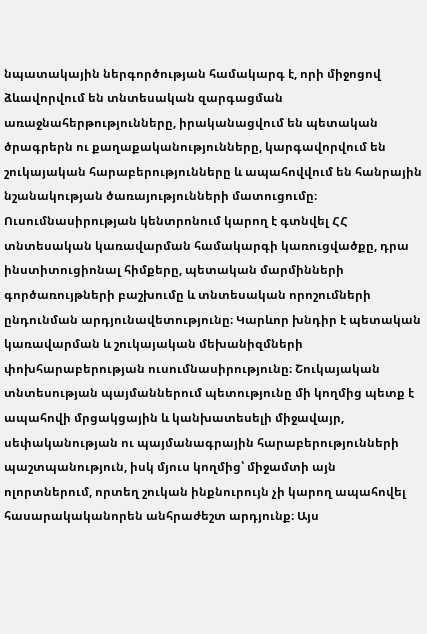նպատակային ներգործության համակարգ է, որի միջոցով ձևավորվում են տնտեսական զարգացման առաջնահերթությունները, իրականացվում են պետական ծրագրերն ու քաղաքականությունները, կարգավորվում են շուկայական հարաբերությունները և ապահովվում են հանրային նշանակության ծառայությունների մատուցումը։ Ուսումնասիրության կենտրոնում կարող է գտնվել ՀՀ տնտեսական կառավարման համակարգի կառուցվածքը, դրա ինստիտուցիոնալ հիմքերը, պետական մարմինների գործառույթների բաշխումը և տնտեսական որոշումների ընդունման արդյունավետությունը։ Կարևոր խնդիր է պետական կառավարման և շուկայական մեխանիզմների փոխհարաբերության ուսումնասիրությունը։ Շուկայական տնտեսության պայմաններում պետությունը մի կողմից պետք է ապահովի մրցակցային և կանխատեսելի միջավայր, սեփականության ու պայմանագրային հարաբերությունների պաշտպանություն, իսկ մյուս կողմից՝ միջամտի այն ոլորտներում, որտեղ շուկան ինքնուրույն չի կարող ապահովել հասարակականորեն անհրաժեշտ արդյունք։ Այս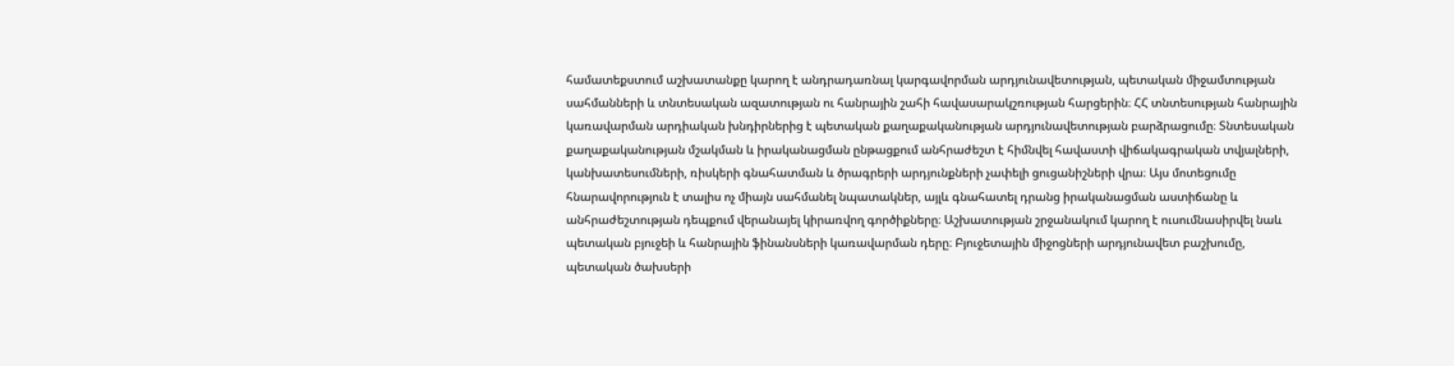համատեքստում աշխատանքը կարող է անդրադառնալ կարգավորման արդյունավետության, պետական միջամտության սահմանների և տնտեսական ազատության ու հանրային շահի հավասարակշռության հարցերին։ ՀՀ տնտեսության հանրային կառավարման արդիական խնդիրներից է պետական քաղաքականության արդյունավետության բարձրացումը։ Տնտեսական քաղաքականության մշակման և իրականացման ընթացքում անհրաժեշտ է հիմնվել հավաստի վիճակագրական տվյալների, կանխատեսումների, ռիսկերի գնահատման և ծրագրերի արդյունքների չափելի ցուցանիշների վրա։ Այս մոտեցումը հնարավորություն է տալիս ոչ միայն սահմանել նպատակներ, այլև գնահատել դրանց իրականացման աստիճանը և անհրաժեշտության դեպքում վերանայել կիրառվող գործիքները։ Աշխատության շրջանակում կարող է ուսումնասիրվել նաև պետական բյուջեի և հանրային ֆինանսների կառավարման դերը։ Բյուջետային միջոցների արդյունավետ բաշխումը, պետական ծախսերի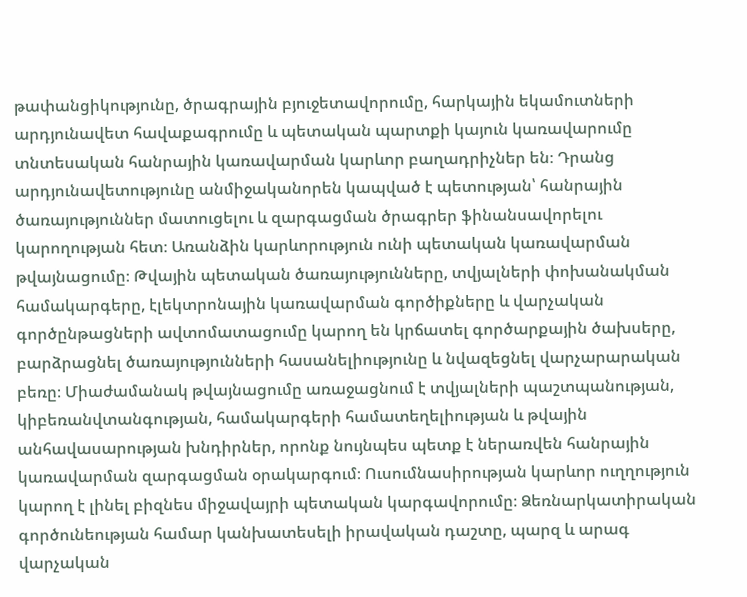թափանցիկությունը, ծրագրային բյուջետավորումը, հարկային եկամուտների արդյունավետ հավաքագրումը և պետական պարտքի կայուն կառավարումը տնտեսական հանրային կառավարման կարևոր բաղադրիչներ են։ Դրանց արդյունավետությունը անմիջականորեն կապված է պետության՝ հանրային ծառայություններ մատուցելու և զարգացման ծրագրեր ֆինանսավորելու կարողության հետ։ Առանձին կարևորություն ունի պետական կառավարման թվայնացումը։ Թվային պետական ծառայությունները, տվյալների փոխանակման համակարգերը, էլեկտրոնային կառավարման գործիքները և վարչական գործընթացների ավտոմատացումը կարող են կրճատել գործարքային ծախսերը, բարձրացնել ծառայությունների հասանելիությունը և նվազեցնել վարչարարական բեռը։ Միաժամանակ թվայնացումը առաջացնում է տվյալների պաշտպանության, կիբեռանվտանգության, համակարգերի համատեղելիության և թվային անհավասարության խնդիրներ, որոնք նույնպես պետք է ներառվեն հանրային կառավարման զարգացման օրակարգում։ Ուսումնասիրության կարևոր ուղղություն կարող է լինել բիզնես միջավայրի պետական կարգավորումը։ Ձեռնարկատիրական գործունեության համար կանխատեսելի իրավական դաշտը, պարզ և արագ վարչական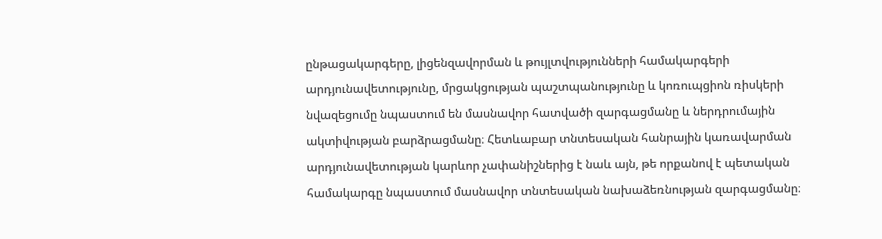ընթացակարգերը, լիցենզավորման և թույլտվությունների համակարգերի արդյունավետությունը, մրցակցության պաշտպանությունը և կոռուպցիոն ռիսկերի նվազեցումը նպաստում են մասնավոր հատվածի զարգացմանը և ներդրումային ակտիվության բարձրացմանը։ Հետևաբար տնտեսական հանրային կառավարման արդյունավետության կարևոր չափանիշներից է նաև այն, թե որքանով է պետական համակարգը նպաստում մասնավոր տնտեսական նախաձեռնության զարգացմանը։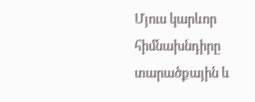Մյուս կարևոր հիմնախնդիրը տարածքային և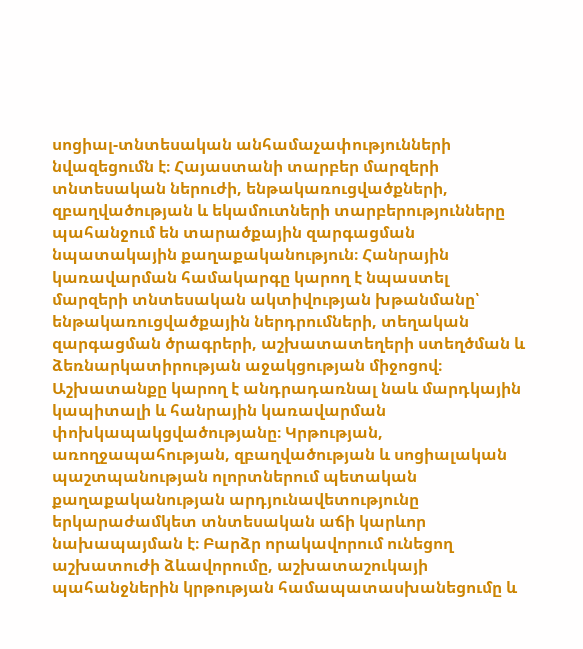սոցիալ-տնտեսական անհամաչափությունների նվազեցումն է։ Հայաստանի տարբեր մարզերի տնտեսական ներուժի, ենթակառուցվածքների, զբաղվածության և եկամուտների տարբերությունները պահանջում են տարածքային զարգացման նպատակային քաղաքականություն։ Հանրային կառավարման համակարգը կարող է նպաստել մարզերի տնտեսական ակտիվության խթանմանը՝ ենթակառուցվածքային ներդրումների, տեղական զարգացման ծրագրերի, աշխատատեղերի ստեղծման և ձեռնարկատիրության աջակցության միջոցով։ Աշխատանքը կարող է անդրադառնալ նաև մարդկային կապիտալի և հանրային կառավարման փոխկապակցվածությանը։ Կրթության, առողջապահության, զբաղվածության և սոցիալական պաշտպանության ոլորտներում պետական քաղաքականության արդյունավետությունը երկարաժամկետ տնտեսական աճի կարևոր նախապայման է։ Բարձր որակավորում ունեցող աշխատուժի ձևավորումը, աշխատաշուկայի պահանջներին կրթության համապատասխանեցումը և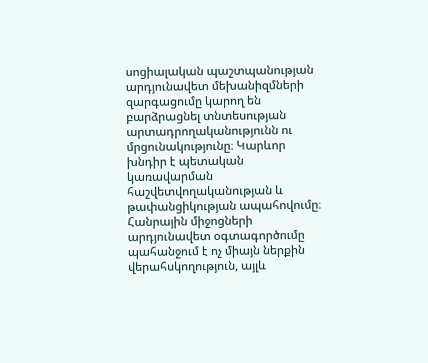սոցիալական պաշտպանության արդյունավետ մեխանիզմների զարգացումը կարող են բարձրացնել տնտեսության արտադրողականությունն ու մրցունակությունը։ Կարևոր խնդիր է պետական կառավարման հաշվետվողականության և թափանցիկության ապահովումը։ Հանրային միջոցների արդյունավետ օգտագործումը պահանջում է ոչ միայն ներքին վերահսկողություն, այլև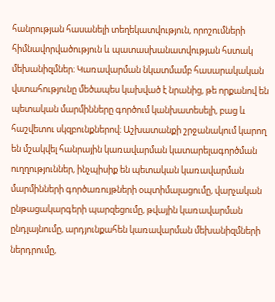հանրության հասանելի տեղեկատվություն, որոշումների հիմնավորվածություն և պատասխանատվության հստակ մեխանիզմներ։ Կառավարման նկատմամբ հասարակական վստահությունը մեծապես կախված է նրանից, թե որքանով են պետական մարմինները գործում կանխատեսելի, բաց և հաշվետու սկզբունքներով։ Աշխատանքի շրջանակում կարող են մշակվել հանրային կառավարման կատարելագործման ուղղություններ, ինչպիսիք են պետական կառավարման մարմինների գործառույթների օպտիմալացումը, վարչական ընթացակարգերի պարզեցումը, թվային կառավարման ընդլայնումը, արդյունքահեն կառավարման մեխանիզմների ներդրումը,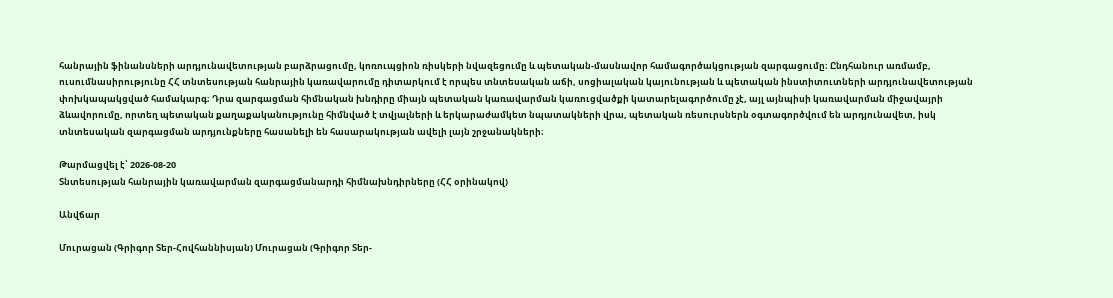հանրային ֆինանսների արդյունավետության բարձրացումը, կոռուպցիոն ռիսկերի նվազեցումը և պետական-մասնավոր համագործակցության զարգացումը։ Ընդհանուր առմամբ, ուսումնասիրությունը ՀՀ տնտեսության հանրային կառավարումը դիտարկում է որպես տնտեսական աճի, սոցիալական կայունության և պետական ինստիտուտների արդյունավետության փոխկապակցված համակարգ։ Դրա զարգացման հիմնական խնդիրը միայն պետական կառավարման կառուցվածքի կատարելագործումը չէ, այլ այնպիսի կառավարման միջավայրի ձևավորումը, որտեղ պետական քաղաքականությունը հիմնված է տվյալների և երկարաժամկետ նպատակների վրա, պետական ռեսուրսներն օգտագործվում են արդյունավետ, իսկ տնտեսական զարգացման արդյունքները հասանելի են հասարակության ավելի լայն շրջանակների։

Թարմացվել է՝ 2026-08-20
Տնտեսության հանրային կառավարման զարգացմանարդի հիմնախնդիրները (ՀՀ օրինակով)

Անվճար

Մուրացան (Գրիգոր Տեր-Հովհաննիսյան) Մուրացան (Գրիգոր Տեր-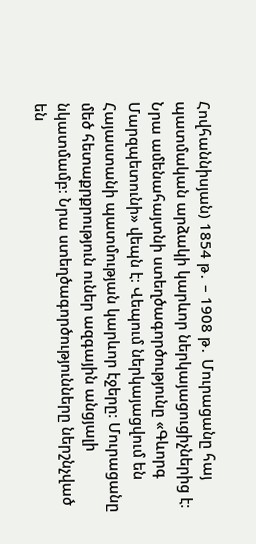Հովհաննիսյան) 1854 թ․ – 1908 թ․ Մուրացանը հայ պատմական արձակի կարևոր ներկայացուցիչներից է։ Նրա ամենահայտնի ստեղծագործությունը «Գևորգ Մարզպետունի» վեպն է։ Վեպում ներկայացվում են Հայաստանի պատմության կարևոր էջերը։ Մուրացանը մեծ հետաքրքրություն ուներ ազգային անցյալի նկատմամբ։ Նրա ստեղծագործությունները ներշնչված են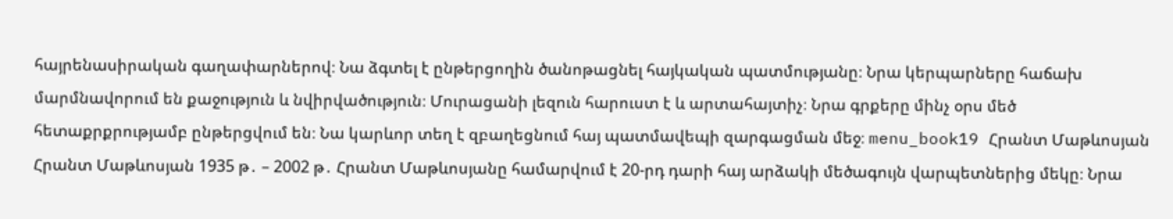հայրենասիրական գաղափարներով։ Նա ձգտել է ընթերցողին ծանոթացնել հայկական պատմությանը։ Նրա կերպարները հաճախ մարմնավորում են քաջություն և նվիրվածություն։ Մուրացանի լեզուն հարուստ է և արտահայտիչ։ Նրա գրքերը մինչ օրս մեծ հետաքրքրությամբ ընթերցվում են։ Նա կարևոր տեղ է զբաղեցնում հայ պատմավեպի զարգացման մեջ։ menu_book19 Հրանտ Մաթևոսյան Հրանտ Մաթևոսյան 1935 թ․ – 2002 թ․ Հրանտ Մաթևոսյանը համարվում է 20-րդ դարի հայ արձակի մեծագույն վարպետներից մեկը։ Նրա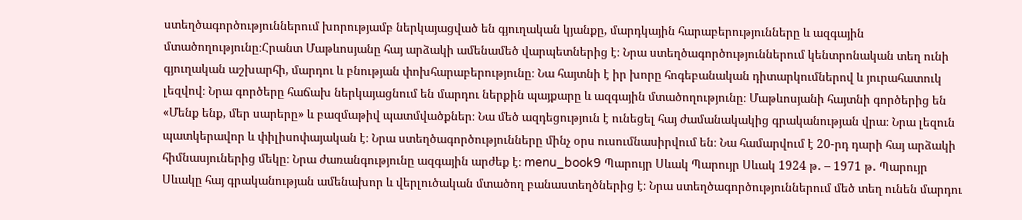ստեղծագործություններում խորությամբ ներկայացված են գյուղական կյանքը, մարդկային հարաբերությունները և ազգային մտածողությունը։Հրանտ Մաթևոսյանը հայ արձակի ամենամեծ վարպետներից է։ Նրա ստեղծագործություններում կենտրոնական տեղ ունի գյուղական աշխարհի, մարդու և բնության փոխհարաբերությունը։ Նա հայտնի է իր խորը հոգեբանական դիտարկումներով և յուրահատուկ լեզվով։ Նրա գործերը հաճախ ներկայացնում են մարդու ներքին պայքարը և ազգային մտածողությունը։ Մաթևոսյանի հայտնի գործերից են «Մենք ենք, մեր սարերը» և բազմաթիվ պատմվածքներ։ Նա մեծ ազդեցություն է ունեցել հայ ժամանակակից գրականության վրա։ Նրա լեզուն պատկերավոր և փիլիսոփայական է։ Նրա ստեղծագործությունները մինչ օրս ուսումնասիրվում են։ Նա համարվում է 20-րդ դարի հայ արձակի հիմնասյուներից մեկը։ Նրա ժառանգությունը ազգային արժեք է։ menu_book9 Պարույր Սևակ Պարույր Սևակ 1924 թ․ – 1971 թ․ Պարույր Սևակը հայ գրականության ամենախոր և վերլուծական մտածող բանաստեղծներից է։ Նրա ստեղծագործություններում մեծ տեղ ունեն մարդու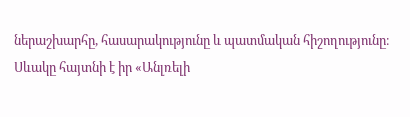ներաշխարհը, հասարակությունը և պատմական հիշողությունը։ Սևակը հայտնի է իր «Անլռելի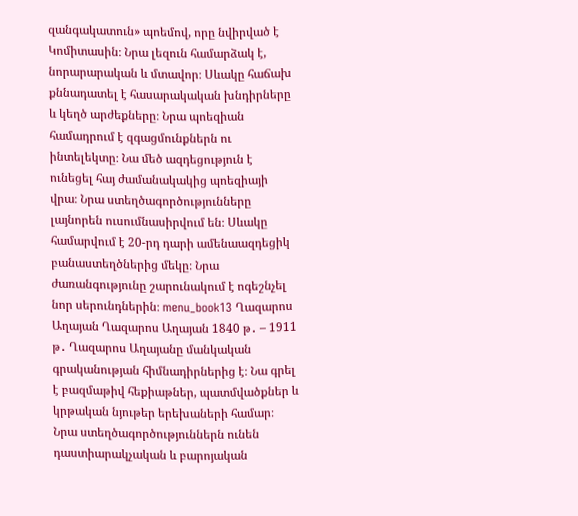զանգակատուն» պոեմով, որը նվիրված է Կոմիտասին։ Նրա լեզուն համարձակ է, նորարարական և մտավոր։ Սևակը հաճախ քննադատել է հասարակական խնդիրները և կեղծ արժեքները։ Նրա պոեզիան համադրում է զգացմունքներն ու ինտելեկտը։ Նա մեծ ազդեցություն է ունեցել հայ ժամանակակից պոեզիայի վրա։ Նրա ստեղծագործությունները լայնորեն ուսումնասիրվում են։ Սևակը համարվում է 20-րդ դարի ամենաազդեցիկ բանաստեղծներից մեկը։ Նրա ժառանգությունը շարունակում է ոգեշնչել նոր սերունդներին։ menu_book13 Ղազարոս Աղայան Ղազարոս Աղայան 1840 թ․ – 1911 թ․ Ղազարոս Աղայանը մանկական գրականության հիմնադիրներից է։ Նա գրել է բազմաթիվ հեքիաթներ, պատմվածքներ և կրթական նյութեր երեխաների համար։ Նրա ստեղծագործություններն ունեն դաստիարակչական և բարոյական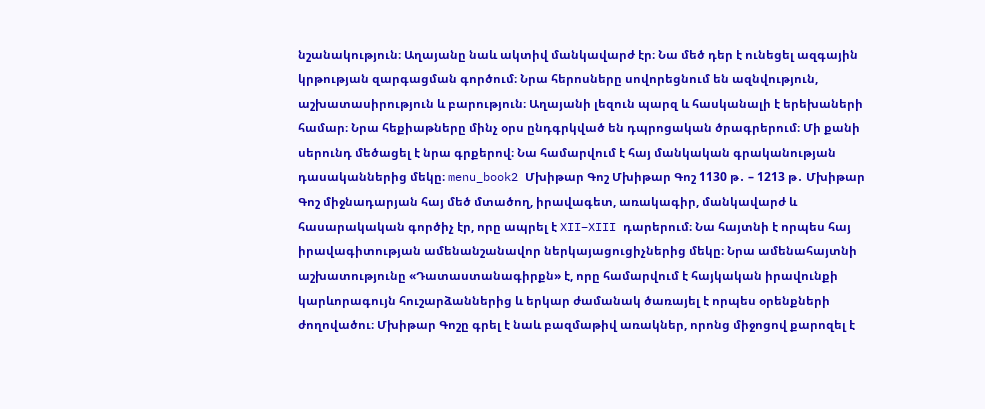նշանակություն։ Աղայանը նաև ակտիվ մանկավարժ էր։ Նա մեծ դեր է ունեցել ազգային կրթության զարգացման գործում։ Նրա հերոսները սովորեցնում են ազնվություն, աշխատասիրություն և բարություն։ Աղայանի լեզուն պարզ և հասկանալի է երեխաների համար։ Նրա հեքիաթները մինչ օրս ընդգրկված են դպրոցական ծրագրերում։ Մի քանի սերունդ մեծացել է նրա գրքերով։ Նա համարվում է հայ մանկական գրականության դասականներից մեկը։ menu_book2 Մխիթար Գոշ Մխիթար Գոշ 1130 թ․ – 1213 թ․ Մխիթար Գոշ միջնադարյան հայ մեծ մտածող, իրավագետ, առակագիր, մանկավարժ և հասարակական գործիչ էր, որը ապրել է XII–XIII դարերում։ Նա հայտնի է որպես հայ իրավագիտության ամենանշանավոր ներկայացուցիչներից մեկը։ Նրա ամենահայտնի աշխատությունը «Դատաստանագիրքն» է, որը համարվում է հայկական իրավունքի կարևորագույն հուշարձաններից և երկար ժամանակ ծառայել է որպես օրենքների ժողովածու։ Մխիթար Գոշը գրել է նաև բազմաթիվ առակներ, որոնց միջոցով քարոզել է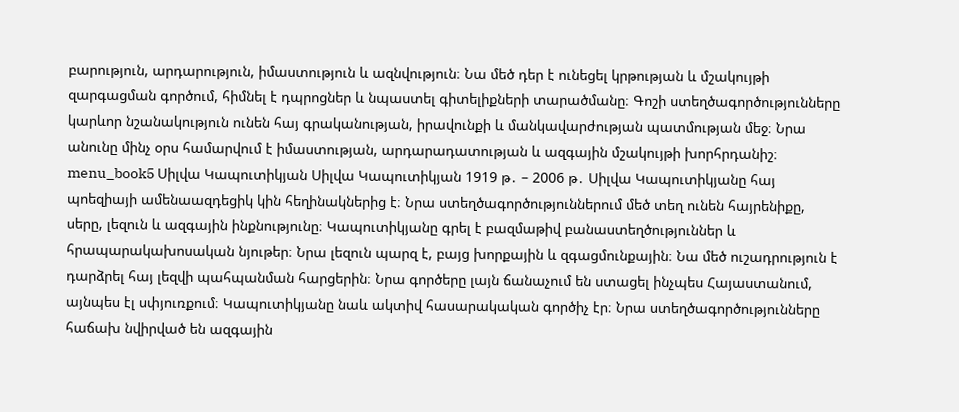բարություն, արդարություն, իմաստություն և ազնվություն։ Նա մեծ դեր է ունեցել կրթության և մշակույթի զարգացման գործում, հիմնել է դպրոցներ և նպաստել գիտելիքների տարածմանը։ Գոշի ստեղծագործությունները կարևոր նշանակություն ունեն հայ գրականության, իրավունքի և մանկավարժության պատմության մեջ։ Նրա անունը մինչ օրս համարվում է իմաստության, արդարադատության և ազգային մշակույթի խորհրդանիշ։ menu_book5 Սիլվա Կապուտիկյան Սիլվա Կապուտիկյան 1919 թ․ – 2006 թ․ Սիլվա Կապուտիկյանը հայ պոեզիայի ամենաազդեցիկ կին հեղինակներից է։ Նրա ստեղծագործություններում մեծ տեղ ունեն հայրենիքը, սերը, լեզուն և ազգային ինքնությունը։ Կապուտիկյանը գրել է բազմաթիվ բանաստեղծություններ և հրապարակախոսական նյութեր։ Նրա լեզուն պարզ է, բայց խորքային և զգացմունքային։ Նա մեծ ուշադրություն է դարձրել հայ լեզվի պահպանման հարցերին։ Նրա գործերը լայն ճանաչում են ստացել ինչպես Հայաստանում, այնպես էլ սփյուռքում։ Կապուտիկյանը նաև ակտիվ հասարակական գործիչ էր։ Նրա ստեղծագործությունները հաճախ նվիրված են ազգային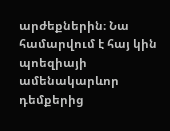արժեքներին։ Նա համարվում է հայ կին պոեզիայի ամենակարևոր դեմքերից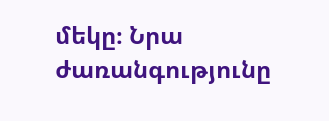մեկը։ Նրա ժառանգությունը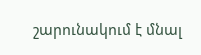շարունակում է մնալ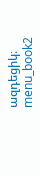ազդեցիկ։ menu_book2